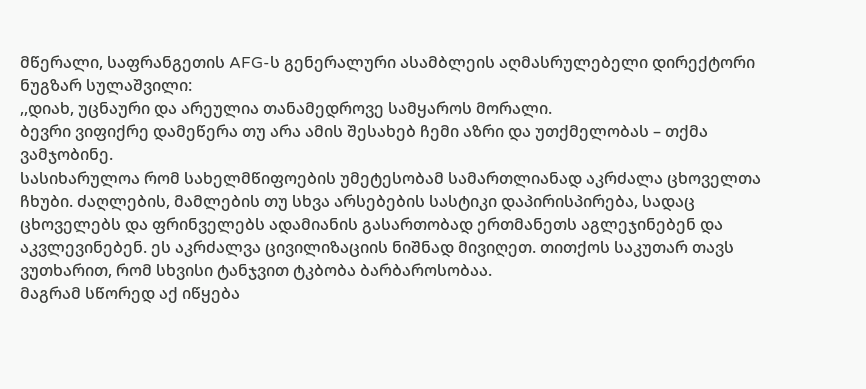მწერალი, საფრანგეთის AFG-ს გენერალური ასამბლეის აღმასრულებელი დირექტორი ნუგზარ სულაშვილი:
,,დიახ, უცნაური და არეულია თანამედროვე სამყაროს მორალი.
ბევრი ვიფიქრე დამეწერა თუ არა ამის შესახებ ჩემი აზრი და უთქმელობას – თქმა ვამჯობინე.
სასიხარულოა რომ სახელმწიფოების უმეტესობამ სამართლიანად აკრძალა ცხოველთა ჩხუბი. ძაღლების, მამლების თუ სხვა არსებების სასტიკი დაპირისპირება, სადაც ცხოველებს და ფრინველებს ადამიანის გასართობად ერთმანეთს აგლეჯინებენ და აკვლევინებენ. ეს აკრძალვა ცივილიზაციის ნიშნად მივიღეთ. თითქოს საკუთარ თავს ვუთხარით, რომ სხვისი ტანჯვით ტკბობა ბარბაროსობაა.
მაგრამ სწორედ აქ იწყება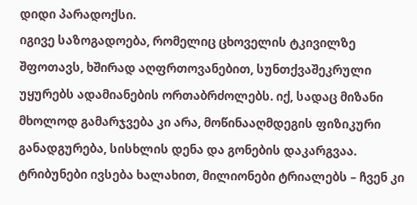დიდი პარადოქსი.
იგივე საზოგადოება, რომელიც ცხოველის ტკივილზე შფოთავს, ხშირად აღფრთოვანებით, სუნთქვაშეკრული უყურებს ადამიანების ორთაბრძოლებს. იქ, სადაც მიზანი მხოლოდ გამარჯვება კი არა, მოწინააღმდეგის ფიზიკური განადგურება, სისხლის დენა და გონების დაკარგვაა. ტრიბუნები ივსება ხალახით, მილიონები ტრიალებს – ჩვენ კი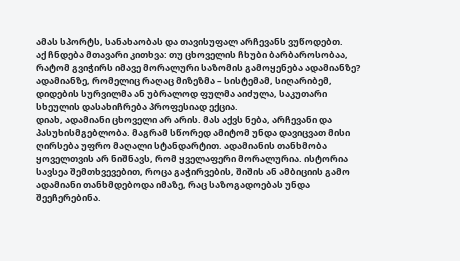ამას სპორტს, სანახაობას და თავისუფალ არჩევანს ვუწოდებთ.
აქ ჩნდება მთავარი კითხვა: თუ ცხოველის ჩხუბი ბარბაროსობაა, რატომ გვიჭირს იმავე მორალური საზომის გამოყენება ადამიანზე? ადამიანზე, რომელიც რაღაც მიზეზმა – სისტემამ, სიღარიბემ, დიდების სურვილმა ან უბრალოდ ფულმა აიძულა, საკუთარი სხეულის დასახიჩრება პროფესიად ექცია.
დიახ, ადამიანი ცხოველი არ არის. მას აქვს ნება, არჩევანი და პასუხისმგებლობა. მაგრამ სწორედ ამიტომ უნდა დავიცვათ მისი ღირსება უფრო მაღალი სტანდარტით. ადამიანის თანხმობა ყოველთვის არ ნიშნავს, რომ ყველაფერი მორალურია. ისტორია სავსეა შემთხვევებით, როცა გაჭირვების, შიშის ან ამბიციის გამო ადამიანი თანხმდებოდა იმაზე, რაც საზოგადოებას უნდა შეეჩერებინა.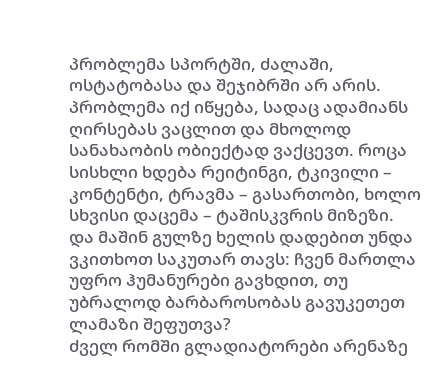პრობლემა სპორტში, ძალაში, ოსტატობასა და შეჯიბრში არ არის. პრობლემა იქ იწყება, სადაც ადამიანს ღირსებას ვაცლით და მხოლოდ სანახაობის ობიექტად ვაქცევთ. როცა სისხლი ხდება რეიტინგი, ტკივილი – კონტენტი, ტრავმა – გასართობი, ხოლო სხვისი დაცემა – ტაშისკვრის მიზეზი.
და მაშინ გულზე ხელის დადებით უნდა ვკითხოთ საკუთარ თავს: ჩვენ მართლა უფრო ჰუმანურები გავხდით, თუ უბრალოდ ბარბაროსობას გავუკეთეთ ლამაზი შეფუთვა?
ძველ რომში გლადიატორები არენაზე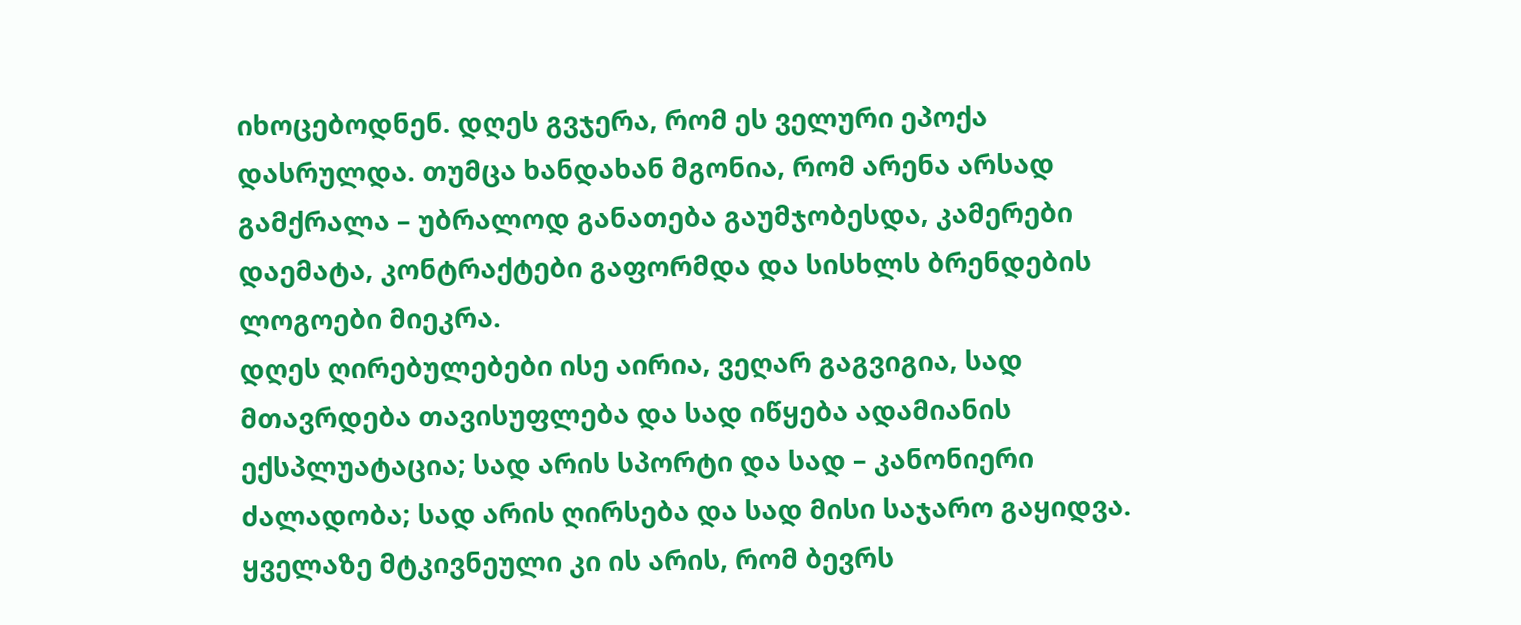იხოცებოდნენ. დღეს გვჯერა, რომ ეს ველური ეპოქა დასრულდა. თუმცა ხანდახან მგონია, რომ არენა არსად გამქრალა – უბრალოდ განათება გაუმჯობესდა, კამერები დაემატა, კონტრაქტები გაფორმდა და სისხლს ბრენდების ლოგოები მიეკრა.
დღეს ღირებულებები ისე აირია, ვეღარ გაგვიგია, სად მთავრდება თავისუფლება და სად იწყება ადამიანის ექსპლუატაცია; სად არის სპორტი და სად – კანონიერი ძალადობა; სად არის ღირსება და სად მისი საჯარო გაყიდვა.
ყველაზე მტკივნეული კი ის არის, რომ ბევრს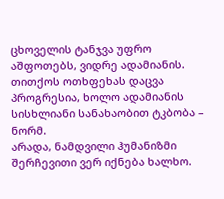ცხოველის ტანჯვა უფრო აშფოთებს, ვიდრე ადამიანის. თითქოს ოთხფეხას დაცვა პროგრესია, ხოლო ადამიანის სისხლიანი სანახაობით ტკბობა – ნორმ.
არადა, ნამდვილი ჰუმანიზმი შერჩევითი ვერ იქნება ხალხო.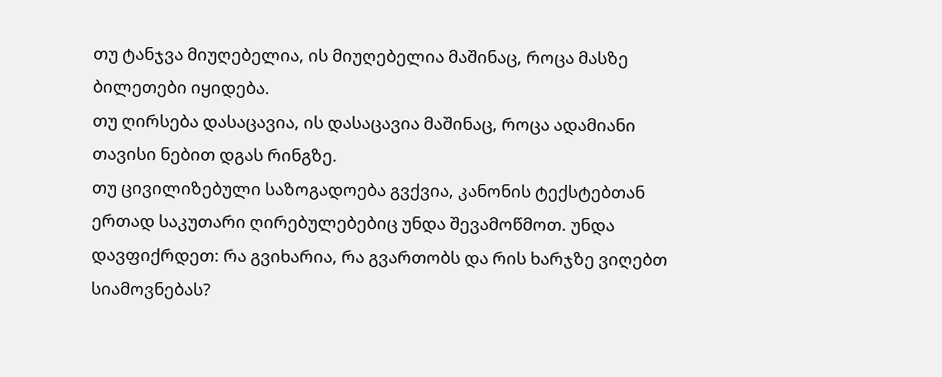თუ ტანჯვა მიუღებელია, ის მიუღებელია მაშინაც, როცა მასზე ბილეთები იყიდება.
თუ ღირსება დასაცავია, ის დასაცავია მაშინაც, როცა ადამიანი თავისი ნებით დგას რინგზე.
თუ ცივილიზებული საზოგადოება გვქვია, კანონის ტექსტებთან ერთად საკუთარი ღირებულებებიც უნდა შევამოწმოთ. უნდა დავფიქრდეთ: რა გვიხარია, რა გვართობს და რის ხარჯზე ვიღებთ სიამოვნებას?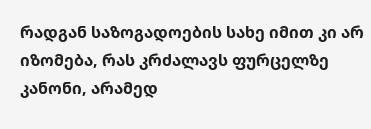რადგან საზოგადოების სახე იმით კი არ იზომება, რას კრძალავს ფურცელზე კანონი, არამედ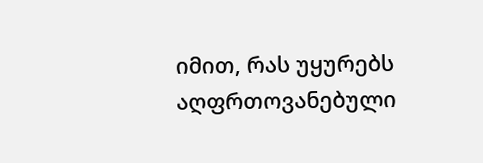იმით, რას უყურებს აღფრთოვანებული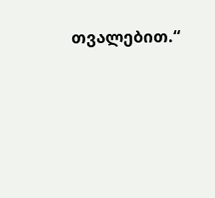თვალებით.“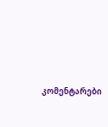კომენტარები